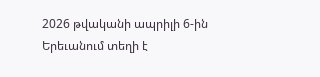2026 թվականի ապրիլի 6-ին Երեւանում տեղի է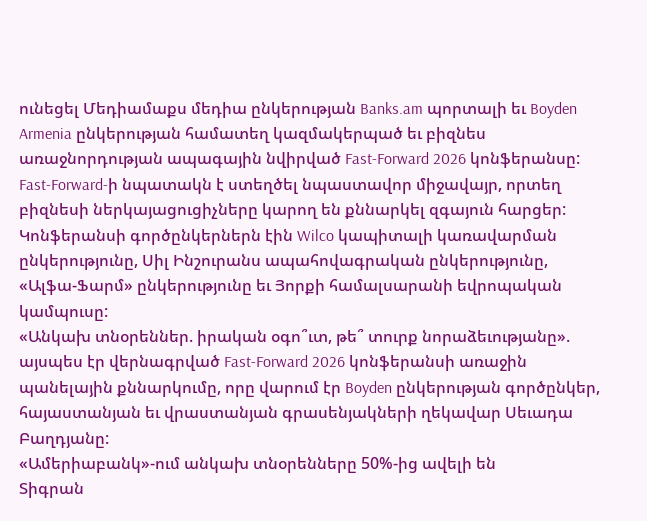ունեցել Մեդիամաքս մեդիա ընկերության Banks.am պորտալի եւ Boyden Armenia ընկերության համատեղ կազմակերպած եւ բիզնես առաջնորդության ապագային նվիրված Fast-Forward 2026 կոնֆերանսը: Fast-Forward-ի նպատակն է ստեղծել նպաստավոր միջավայր, որտեղ բիզնեսի ներկայացուցիչները կարող են քննարկել զգայուն հարցեր:
Կոնֆերանսի գործընկերներն էին Wilco կապիտալի կառավարման ընկերությունը, Սիլ Ինշուրանս ապահովագրական ընկերությունը, «Ալֆա-Ֆարմ» ընկերությունը եւ Յորքի համալսարանի եվրոպական կամպուսը:
«Անկախ տնօրեններ. իրական օգո՞ւտ, թե՞ տուրք նորաձեւությանը». այսպես էր վերնագրված Fast-Forward 2026 կոնֆերանսի առաջին պանելային քննարկումը, որը վարում էր Boyden ընկերության գործընկեր, հայաստանյան եւ վրաստանյան գրասենյակների ղեկավար Սեւադա Բաղդյանը:
«Ամերիաբանկ»-ում անկախ տնօրենները 50%-ից ավելի են
Տիգրան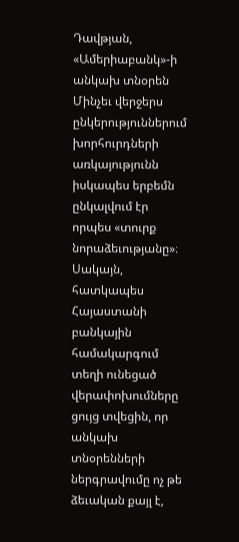Դավթյան, «Ամերիաբանկ»-ի անկախ տնօրեն
Մինչեւ վերջերս ընկերություններում խորհուրդների առկայությունն իսկապես երբեմն ընկալվում էր որպես «տուրք նորաձեւությանը»։ Սակայն, հատկապես Հայաստանի բանկային համակարգում տեղի ունեցած վերափոխումները ցույց տվեցին, որ անկախ տնօրենների ներգրավումը ոչ թե ձեւական քայլ է,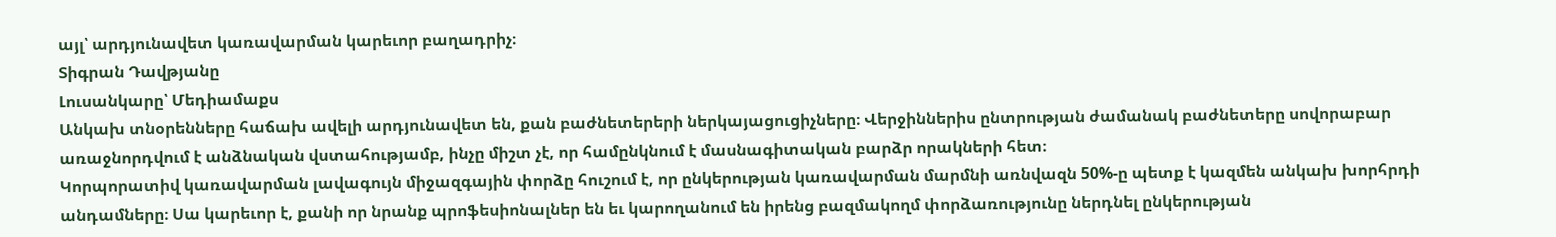այլ՝ արդյունավետ կառավարման կարեւոր բաղադրիչ։
Տիգրան Դավթյանը
Լուսանկարը՝ Մեդիամաքս
Անկախ տնօրենները հաճախ ավելի արդյունավետ են, քան բաժնետերերի ներկայացուցիչները։ Վերջիններիս ընտրության ժամանակ բաժնետերը սովորաբար առաջնորդվում է անձնական վստահությամբ, ինչը միշտ չէ, որ համընկնում է մասնագիտական բարձր որակների հետ։
Կորպորատիվ կառավարման լավագույն միջազգային փորձը հուշում է, որ ընկերության կառավարման մարմնի առնվազն 50%-ը պետք է կազմեն անկախ խորհրդի անդամները։ Սա կարեւոր է, քանի որ նրանք պրոֆեսիոնալներ են եւ կարողանում են իրենց բազմակողմ փորձառությունը ներդնել ընկերության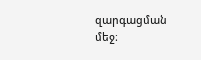զարգացման մեջ։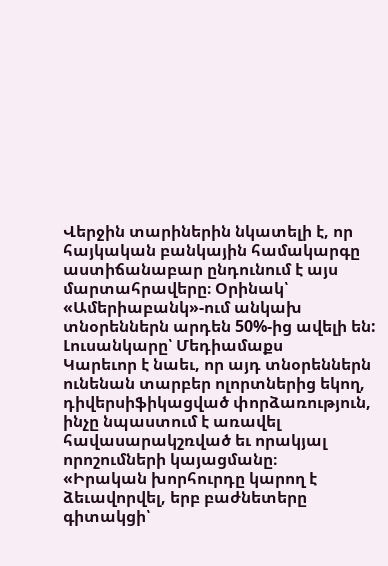Վերջին տարիներին նկատելի է, որ հայկական բանկային համակարգը աստիճանաբար ընդունում է այս մարտահրավերը։ Օրինակ՝ «Ամերիաբանկ»-ում անկախ տնօրեններն արդեն 50%-ից ավելի են:
Լուսանկարը՝ Մեդիամաքս
Կարեւոր է նաեւ, որ այդ տնօրեններն ունենան տարբեր ոլորտներից եկող, դիվերսիֆիկացված փորձառություն, ինչը նպաստում է առավել հավասարակշռված եւ որակյալ որոշումների կայացմանը։
«Իրական խորհուրդը կարող է ձեւավորվել, երբ բաժնետերը գիտակցի՝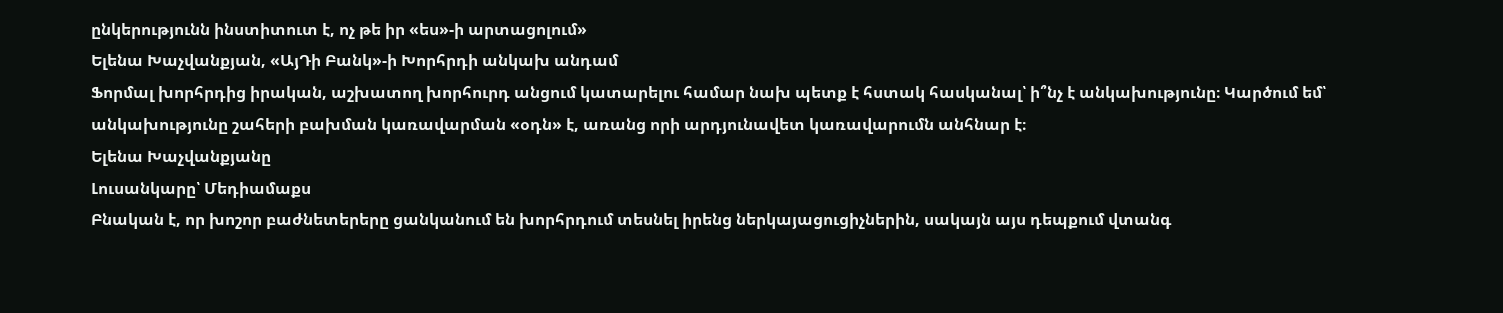ընկերությունն ինստիտուտ է, ոչ թե իր «ես»-ի արտացոլում»
Ելենա Խաչվանքյան, «ԱյԴի Բանկ»-ի Խորհրդի անկախ անդամ
Ֆորմալ խորհրդից իրական, աշխատող խորհուրդ անցում կատարելու համար նախ պետք է հստակ հասկանալ՝ ի՞նչ է անկախությունը։ Կարծում եմ՝ անկախությունը շահերի բախման կառավարման «օդն» է, առանց որի արդյունավետ կառավարումն անհնար է։
Ելենա Խաչվանքյանը
Լուսանկարը՝ Մեդիամաքս
Բնական է, որ խոշոր բաժնետերերը ցանկանում են խորհրդում տեսնել իրենց ներկայացուցիչներին, սակայն այս դեպքում վտանգ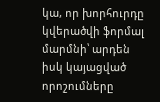կա, որ խորհուրդը կվերածվի ֆորմալ մարմնի՝ արդեն իսկ կայացված որոշումները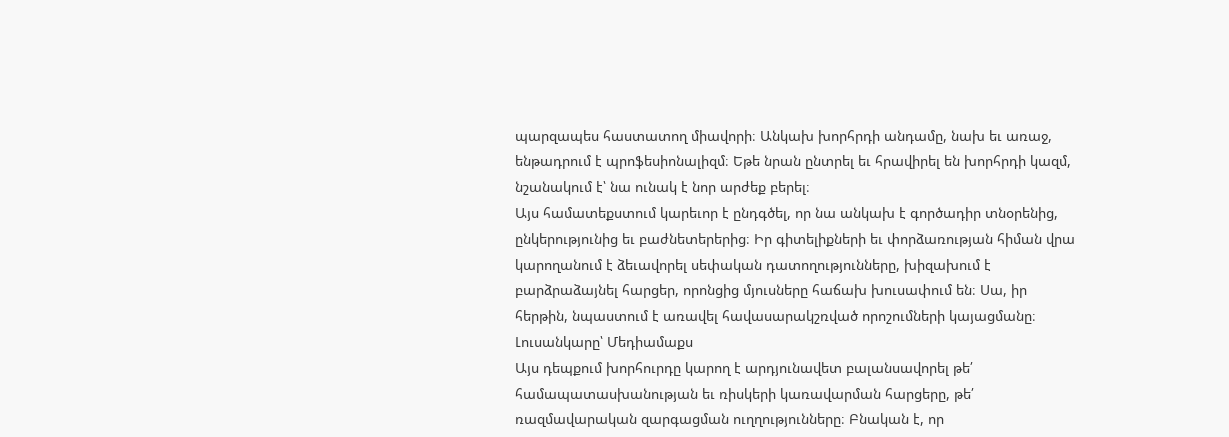պարզապես հաստատող միավորի։ Անկախ խորհրդի անդամը, նախ եւ առաջ, ենթադրում է պրոֆեսիոնալիզմ։ Եթե նրան ընտրել եւ հրավիրել են խորհրդի կազմ, նշանակում է՝ նա ունակ է նոր արժեք բերել։
Այս համատեքստում կարեւոր է ընդգծել, որ նա անկախ է գործադիր տնօրենից, ընկերությունից եւ բաժնետերերից։ Իր գիտելիքների եւ փորձառության հիման վրա կարողանում է ձեւավորել սեփական դատողությունները, խիզախում է բարձրաձայնել հարցեր, որոնցից մյուսները հաճախ խուսափում են։ Սա, իր հերթին, նպաստում է առավել հավասարակշռված որոշումների կայացմանը։
Լուսանկարը՝ Մեդիամաքս
Այս դեպքում խորհուրդը կարող է արդյունավետ բալանսավորել թե՛ համապատասխանության եւ ռիսկերի կառավարման հարցերը, թե՛ ռազմավարական զարգացման ուղղությունները։ Բնական է, որ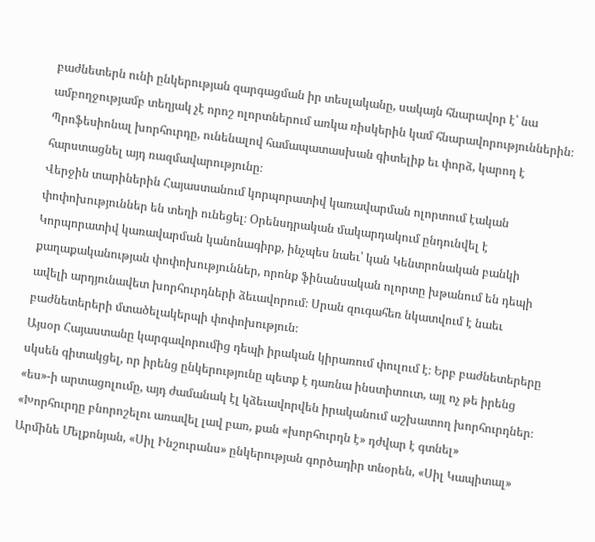բաժնետերն ունի ընկերության զարգացման իր տեսլականը, սակայն հնարավոր է՝ նա ամբողջությամբ տեղյակ չէ որոշ ոլորտներում առկա ռիսկերին կամ հնարավորություններին։ Պրոֆեսիոնալ խորհուրդը, ունենալով համապատասխան գիտելիք եւ փորձ, կարող է հարստացնել այդ ռազմավարությունը։
Վերջին տարիներին Հայաստանում կորպորատիվ կառավարման ոլորտում էական փոփոխություններ են տեղի ունեցել։ Օրենսդրական մակարդակում ընդունվել է Կորպորատիվ կառավարման կանոնագիրք, ինչպես նաեւ՝ կան Կենտրոնական բանկի քաղաքականության փոփոխություններ, որոնք ֆինանսական ոլորտը խթանում են դեպի ավելի արդյունավետ խորհուրդների ձեւավորում։ Սրան զուգահեռ նկատվում է նաեւ բաժնետերերի մտածելակերպի փոփոխություն։
Այսօր Հայաստանը կարգավորումից դեպի իրական կիրառում փուլում է։ Երբ բաժնետերերը սկսեն գիտակցել, որ իրենց ընկերությունը պետք է դառնա ինստիտուտ, այլ ոչ թե իրենց «ես»-ի արտացոլումը, այդ ժամանակ էլ կձեւավորվեն իրականում աշխատող խորհուրդներ։
«Խորհուրդը բնորոշելու առավել լավ բառ, քան «խորհուրդն է» դժվար է գտնել»
Արմինե Մելքոնյան, «Սիլ Ինշուրանս» ընկերության գործադիր տնօրեն, «Սիլ Կապիտալ»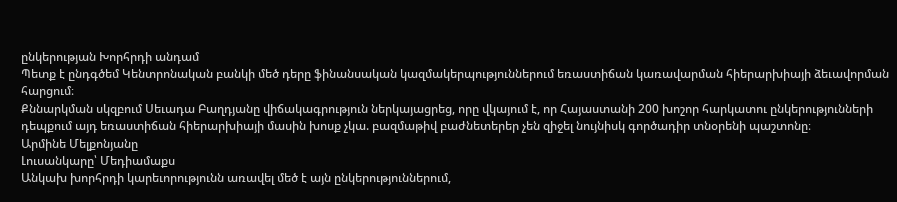ընկերության Խորհրդի անդամ
Պետք է ընդգծեմ Կենտրոնական բանկի մեծ դերը ֆինանսական կազմակերպություններում եռաստիճան կառավարման հիերարխիայի ձեւավորման հարցում։
Քննարկման սկզբում Սեւադա Բաղդյանը վիճակագրություն ներկայացրեց, որը վկայում է, որ Հայաստանի 200 խոշոր հարկատու ընկերությունների դեպքում այդ եռաստիճան հիերարխիայի մասին խոսք չկա. բազմաթիվ բաժնետերեր չեն զիջել նույնիսկ գործադիր տնօրենի պաշտոնը։
Արմինե Մելքոնյանը
Լուսանկարը՝ Մեդիամաքս
Անկախ խորհրդի կարեւորությունն առավել մեծ է այն ընկերություններում,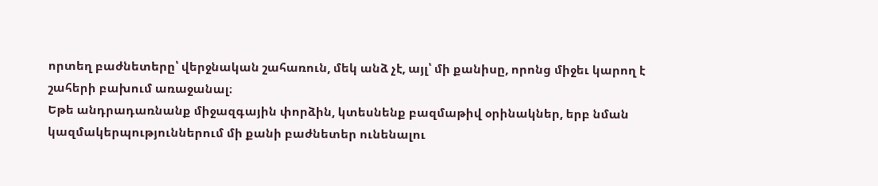որտեղ բաժնետերը՝ վերջնական շահառուն, մեկ անձ չէ, այլ՝ մի քանիսը, որոնց միջեւ կարող է շահերի բախում առաջանալ։
Եթե անդրադառնանք միջազգային փորձին, կտեսնենք բազմաթիվ օրինակներ, երբ նման կազմակերպություններում մի քանի բաժնետեր ունենալու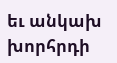եւ անկախ խորհրդի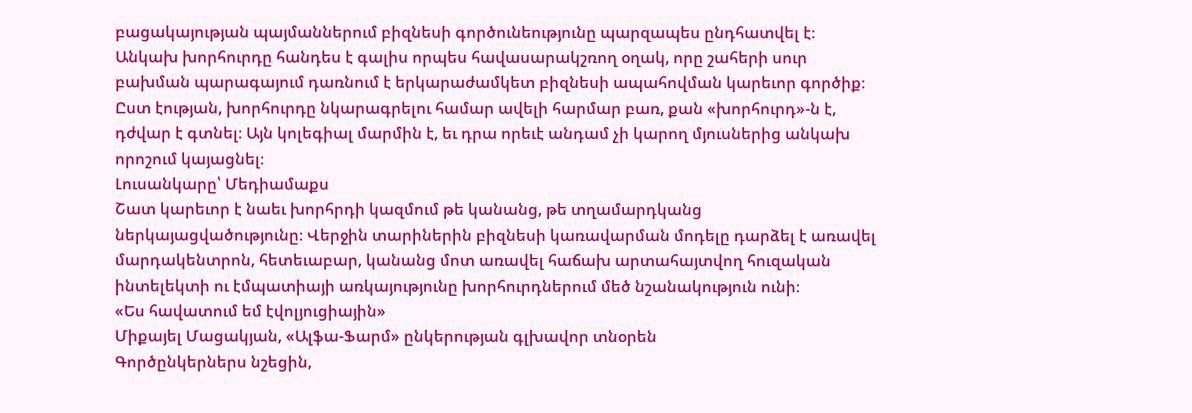բացակայության պայմաններում բիզնեսի գործունեությունը պարզապես ընդհատվել է։
Անկախ խորհուրդը հանդես է գալիս որպես հավասարակշռող օղակ, որը շահերի սուր բախման պարագայում դառնում է երկարաժամկետ բիզնեսի ապահովման կարեւոր գործիք։ Ըստ էության, խորհուրդը նկարագրելու համար ավելի հարմար բառ, քան «խորհուրդ»-ն է, դժվար է գտնել։ Այն կոլեգիալ մարմին է, եւ դրա որեւէ անդամ չի կարող մյուսներից անկախ որոշում կայացնել։
Լուսանկարը՝ Մեդիամաքս
Շատ կարեւոր է նաեւ խորհրդի կազմում թե կանանց, թե տղամարդկանց ներկայացվածությունը։ Վերջին տարիներին բիզնեսի կառավարման մոդելը դարձել է առավել մարդակենտրոն, հետեւաբար, կանանց մոտ առավել հաճախ արտահայտվող հուզական ինտելեկտի ու էմպատիայի առկայությունը խորհուրդներում մեծ նշանակություն ունի։
«Ես հավատում եմ էվոլյուցիային»
Միքայել Մացակյան, «Ալֆա-Ֆարմ» ընկերության գլխավոր տնօրեն
Գործընկերներս նշեցին,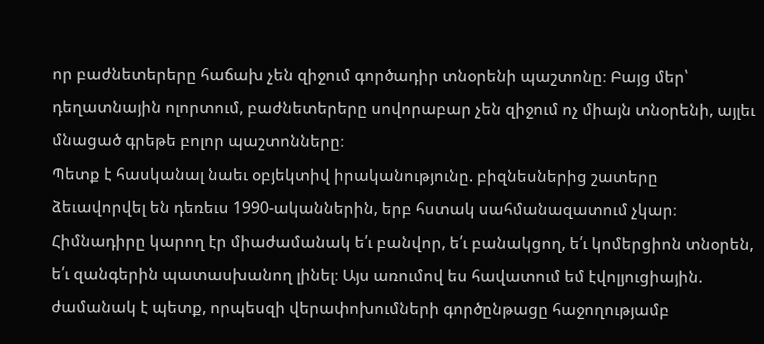որ բաժնետերերը հաճախ չեն զիջում գործադիր տնօրենի պաշտոնը։ Բայց մեր՝ դեղատնային ոլորտում, բաժնետերերը սովորաբար չեն զիջում ոչ միայն տնօրենի, այլեւ մնացած գրեթե բոլոր պաշտոնները։
Պետք է հասկանալ նաեւ օբյեկտիվ իրականությունը. բիզնեսներից շատերը ձեւավորվել են դեռեւս 1990-ականներին, երբ հստակ սահմանազատում չկար։ Հիմնադիրը կարող էր միաժամանակ ե՛ւ բանվոր, ե՛ւ բանակցող, ե՛ւ կոմերցիոն տնօրեն, ե՛ւ զանգերին պատասխանող լինել։ Այս առումով ես հավատում եմ էվոլյուցիային. ժամանակ է պետք, որպեսզի վերափոխումների գործընթացը հաջողությամբ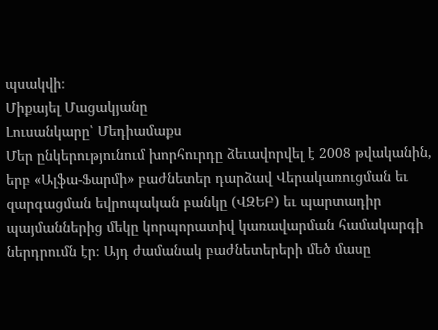պսակվի։
Միքայել Մացակյանը
Լուսանկարը՝ Մեդիամաքս
Մեր ընկերությունում խորհուրդը ձեւավորվել է 2008 թվականին, երբ «Ալֆա-Ֆարմի» բաժնետեր դարձավ Վերակառուցման եւ զարգացման եվրոպական բանկը (ՎԶԵԲ) եւ պարտադիր պայմաններից մեկը կորպորատիվ կառավարման համակարգի ներդրումն էր։ Այդ ժամանակ բաժնետերերի մեծ մասը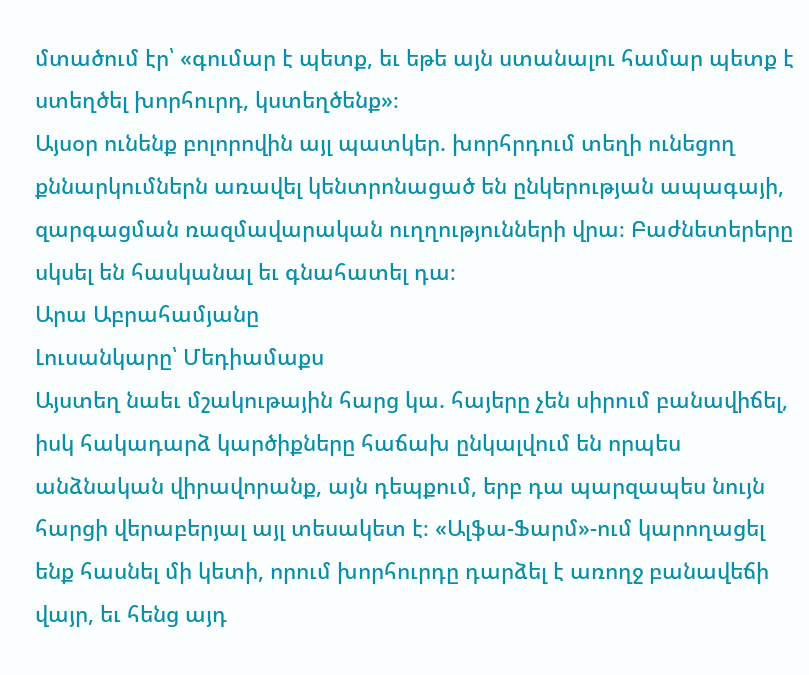մտածում էր՝ «գումար է պետք, եւ եթե այն ստանալու համար պետք է ստեղծել խորհուրդ, կստեղծենք»։
Այսօր ունենք բոլորովին այլ պատկեր. խորհրդում տեղի ունեցող քննարկումներն առավել կենտրոնացած են ընկերության ապագայի, զարգացման ռազմավարական ուղղությունների վրա։ Բաժնետերերը սկսել են հասկանալ եւ գնահատել դա։
Արա Աբրահամյանը
Լուսանկարը՝ Մեդիամաքս
Այստեղ նաեւ մշակութային հարց կա. հայերը չեն սիրում բանավիճել, իսկ հակադարձ կարծիքները հաճախ ընկալվում են որպես անձնական վիրավորանք, այն դեպքում, երբ դա պարզապես նույն հարցի վերաբերյալ այլ տեսակետ է։ «Ալֆա-Ֆարմ»-ում կարողացել ենք հասնել մի կետի, որում խորհուրդը դարձել է առողջ բանավեճի վայր, եւ հենց այդ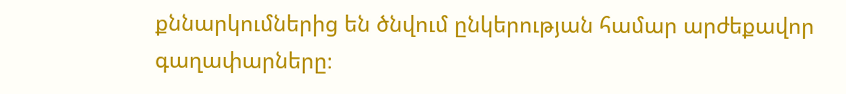քննարկումներից են ծնվում ընկերության համար արժեքավոր գաղափարները։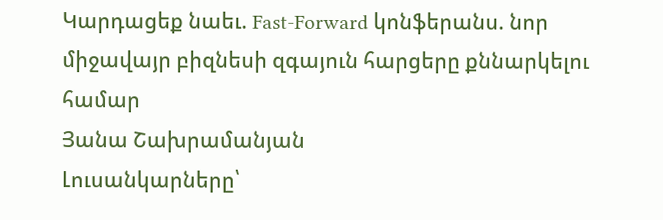Կարդացեք նաեւ. Fast-Forward կոնֆերանս. նոր միջավայր բիզնեսի զգայուն հարցերը քննարկելու համար
Յանա Շախրամանյան
Լուսանկարները՝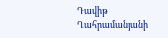Դավիթ Ղահրամանյանի